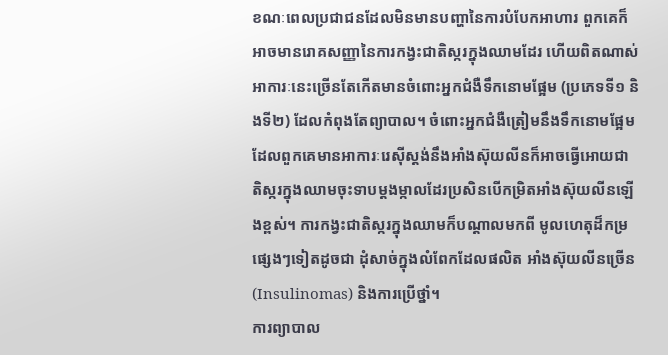ខណៈពេលប្រជាជនដែលមិនមានបញ្ហានៃការបំបែកអាហារ ពួកគេក៏អាចមានរោគសញ្ញានៃការកង្វះជាតិស្ករក្នុងឈាមដែរ ហើយពិតណាស់អាការៈនេះច្រើនតែកើតមានចំពោះអ្នកជំងឺទឹកនោមផ្អែម (ប្រភេទទី១ និងទី២) ដែលកំពុងតែព្យាបាល។ ចំពោះអ្នកជំងឺត្រៀមនឹងទឹកនោមផ្អែមដែលពួកគេមានអាការៈរេស៊ីស្តង់នឹងអាំងស៊ុយលីនក៏អាចធ្វើអោយជាតិស្ករក្នុងឈាមចុះទាបម្តងម្កាលដែរប្រសិនបើកម្រិតអាំងស៊ុយលីនឡើងខ្ពស់។ ការកង្វះជាតិស្ករក្នុងឈាមក៏បណ្តាលមកពី មូលហេតុដ៏កម្រផ្សេងៗទៀតដូចជា ដុំសាច់ក្នុងលំពែកដែលផលិត អាំងស៊ុយលីនច្រើន (Insulinomas) និងការប្រើថ្នាំ។
ការព្យាបាល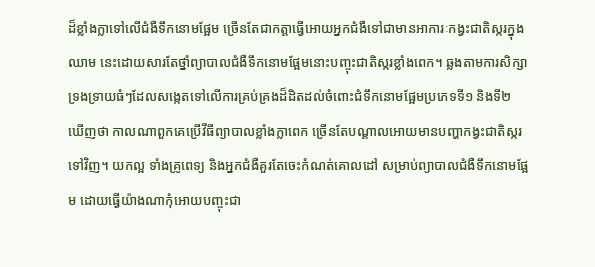ដ៏ខ្លាំងក្លាទៅលើជំងឺទឹកនោមផ្អែម ច្រើនតែជាកត្តាធ្វើអោយអ្នកជំងឺទៅជាមានអាការៈកង្វះជាតិស្ករក្នុងឈាម នេះដោយសារតែថ្នាំព្យាបាលជំងឺទឹកនោមផ្អែមនោះបញ្ចុះជាតិស្ករខ្លាំងពេក។ ឆ្លងតាមការសិក្សាទ្រងទ្រាយធំៗដែលសង្កេតទៅលើការគ្រប់គ្រងដ៏ដិតដល់ចំពោះជំទឹកនោមផ្អែមប្រភេទទី១ និងទី២ ឃើញថា កាលណាពួកគេប្រើវីធីព្យាបាលខ្លាំងក្លាពេក ច្រើនតែបណ្តាលអោយមានបញ្ហាកង្វះជាតិស្ករទៅវិញ។ យកល្អ ទាំងគ្រូពេទ្យ និងអ្នកជំងឺគួរតែចេះកំណត់គោលដៅ សម្រាប់ព្យាបាលជំងឺទឹកនោមផ្អែម ដោយធ្វើយ៉ាងណាកុំអោយបញ្ចុះជា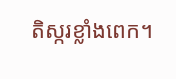តិស្ករខ្លាំងពេក។